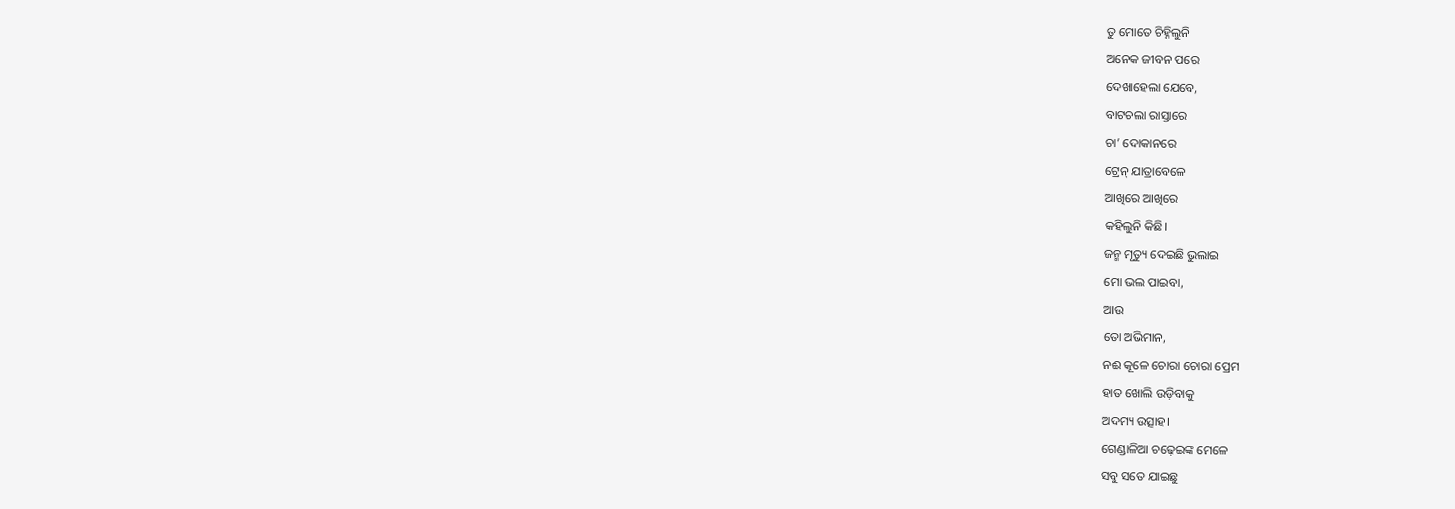ତୁ ମୋତେ ଚିହ୍ନିଲୁନି
ଅନେକ ଜୀବନ ପରେ
ଦେଖାହେଲା ଯେବେ,
ବାଟଚଲା ରାସ୍ତାରେ
ଚା’ ଦୋକାନରେ
ଟ୍ରେନ୍ ଯାତ୍ରାବେଳେ
ଆଖିରେ ଆଖିରେ
କହିଲୁନି କିଛି।
ଜନ୍ମ ମୃତ୍ୟୁ ଦେଇଛି ଭୁଲାଇ
ମୋ ଭଲ ପାଇବା,
ଆଉ
ତୋ ଅଭିମାନ,
ନଈ କୂଳେ ଚୋରା ଚୋରା ପ୍ରେମ
ହାତ ଖୋଲି ଉଡ଼ିବାକୁ
ଅଦମ୍ୟ ଉତ୍ସାହ।
ଗେଣ୍ଡାଳିଆ ଚଢ଼େଇଙ୍କ ମେଳେ
ସବୁ ସତେ ଯାଇଛୁ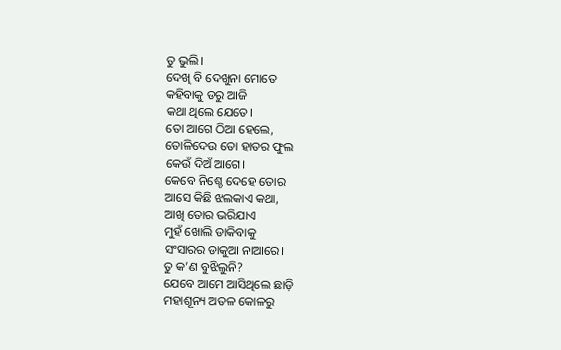ତୁ ଭୁଲି।
ଦେଖି ବି ଦେଖୁନା ମୋତେ
କହିବାକୁ ଡରୁ ଆଜି
କଥା ଥିଲେ ଯେତେ।
ତୋ ଆଗେ ଠିଆ ହେଲେ,
ତୋଳିଦେଉ ତୋ ହାତର ଫୁଲ
କେଉଁ ଦିଅଁ ଆଗେ।
କେବେ ନିଶ୍ଚେ ଦେହେ ତୋର
ଆସେ କିଛି ଝଲକାଏ କଥା,
ଆଖି ତୋର ଭରିଯାଏ
ମୁହଁ ଖୋଲି ଡାକିବାକୁ
ସଂସାରର ଡାକୁଆ ନାଆରେ।
ତୁ କ’ଣ ବୁଝିଲୁନି?
ଯେବେ ଆମେ ଆସିଥିଲେ ଛାଡ଼ି
ମହାଶୂନ୍ୟ ଅତଳ କୋଳରୁ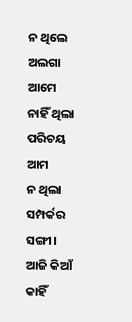ନ ଥିଲେ ଅଲଗା ଆମେ
ନାହିଁ ଥିଲା ପରିଚୟ ଆମ
ନ ଥିଲା ସମ୍ପର୍କର ସଙ୍ଗୀ।
ଆଜି କିଆଁ କାହିଁ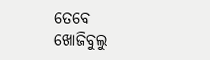ତେବେ
ଖୋଜିବୁଲୁ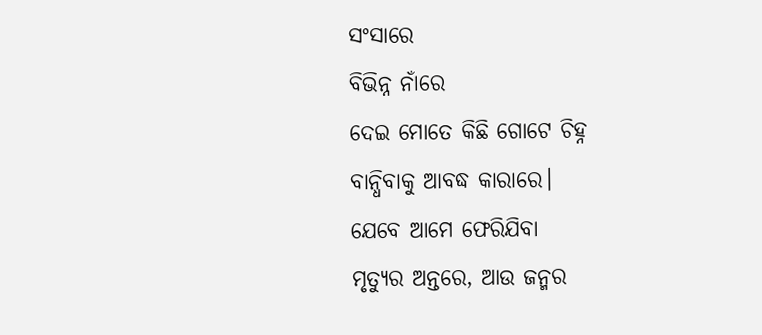ସଂସାରେ
ବିଭିନ୍ନ ନାଁରେ
ଦେଇ ମୋତେ କିଛି ଗୋଟେ ଚିହ୍ନ
ବାନ୍ଧିବାକୁ ଆବଦ୍ଧ କାରାରେ।
ଯେବେ ଆମେ ଫେରିଯିବା
ମୃତ୍ୟୁର ଅନ୍ତରେ, ଆଉ ଜନ୍ମର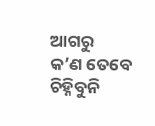ଆଗରୁ
କ’ଣ ତେବେ ଚିହ୍ନିବୁନି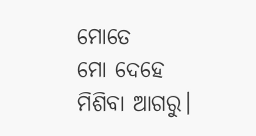ମୋତେ
ମୋ ଦେହେ ମିଶିବା ଆଗରୁ।